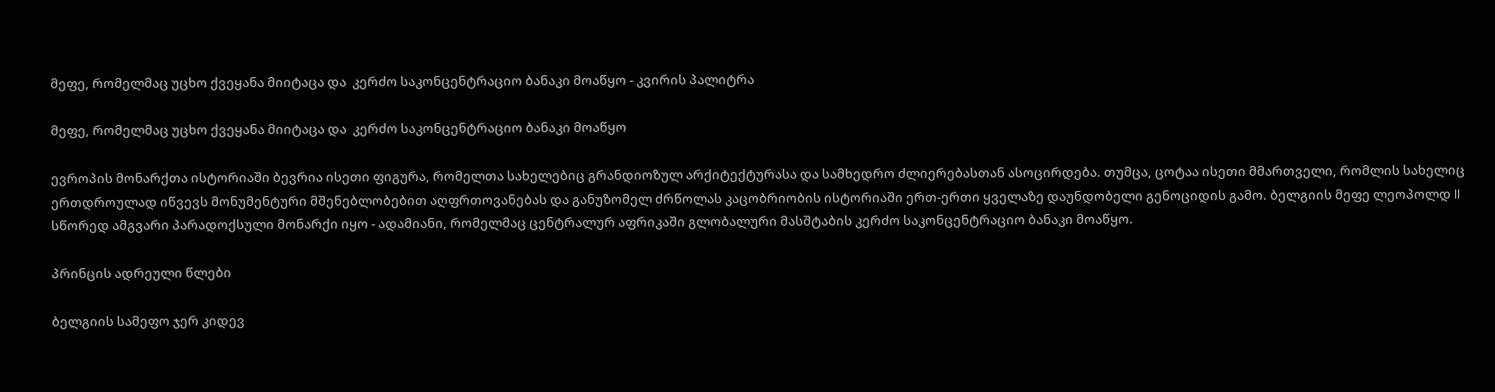მეფე, რომელმაც უცხო ქვეყანა მიიტაცა და  კერძო საკონცენტრაციო ბანაკი მოაწყო - კვირის პალიტრა

მეფე, რომელმაც უცხო ქვეყანა მიიტაცა და  კერძო საკონცენტრაციო ბანაკი მოაწყო

ევროპის მონარქთა ისტორიაში ბევრია ისეთი ფიგურა, რომელთა სახელებიც გრანდიოზულ არქიტექტურასა და სამხედრო ძლიერებასთან ასოცირდება. თუმცა, ცოტაა ისეთი მმართველი, რომლის სახელიც ერთდროულად იწვევს მონუმენტური მშენებლობებით აღფრთოვანებას და განუზომელ ძრწოლას კაცობრიობის ისტორიაში ერთ-ერთი ყველაზე დაუნდობელი გენოციდის გამო. ბელგიის მეფე ლეოპოლდ II სწორედ ამგვარი პარადოქსული მონარქი იყო - ადამიანი, რომელმაც ცენტრალურ აფრიკაში გლობალური მასშტაბის კერძო საკონცენტრაციო ბანაკი მოაწყო.

პრინცის ადრეული წლები

ბელგიის სამეფო ჯერ კიდევ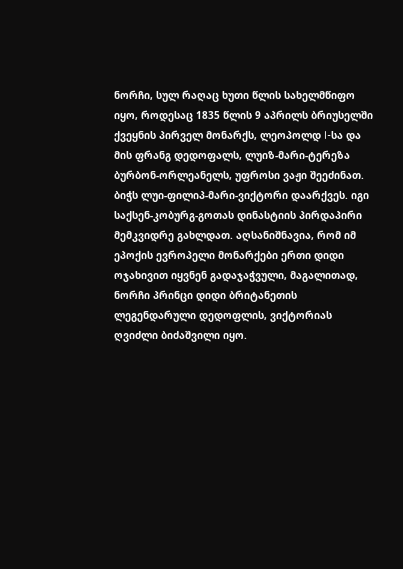ნორჩი, სულ რაღაც ხუთი წლის სახელმწიფო იყო, როდესაც 1835 წლის 9 აპრილს ბრიუსელში ქვეყნის პირველ მონარქს, ლეოპოლდ I-სა და მის ფრანგ დედოფალს, ლუიზ-მარი-ტერეზა ბურბონ-ორლეანელს, უფროსი ვაჟი შეეძინათ. ბიჭს ლუი-ფილიპ-მარი-ვიქტორი დაარქვეს. იგი საქსენ-კობურგ-გოთას დინასტიის პირდაპირი მემკვიდრე გახლდათ. აღსანიშნავია, რომ იმ ეპოქის ევროპელი მონარქები ერთი დიდი ოჯახივით იყვნენ გადაჯაჭვული, მაგალითად, ნორჩი პრინცი დიდი ბრიტანეთის ლეგენდარული დედოფლის, ვიქტორიას ღვიძლი ბიძაშვილი იყო.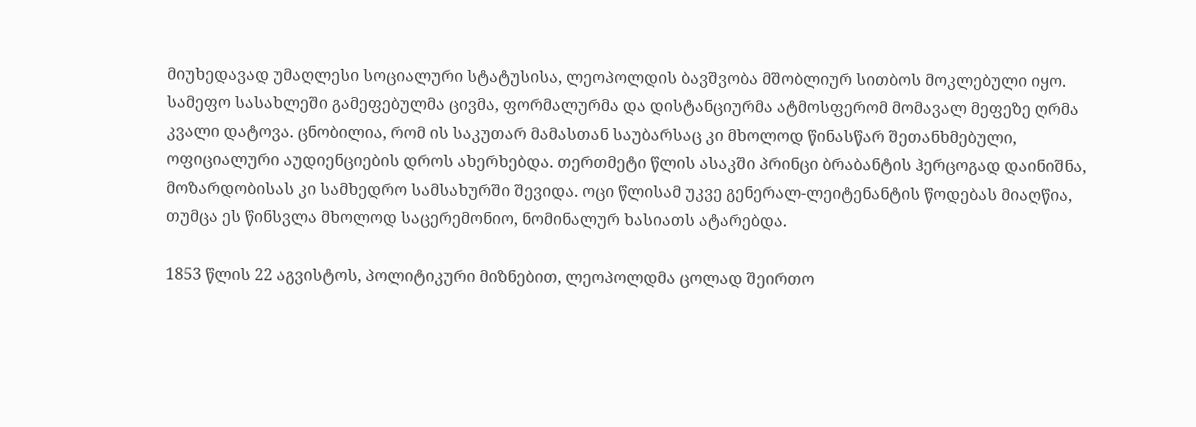მიუხედავად უმაღლესი სოციალური სტატუსისა, ლეოპოლდის ბავშვობა მშობლიურ სითბოს მოკლებული იყო. სამეფო სასახლეში გამეფებულმა ცივმა, ფორმალურმა და დისტანციურმა ატმოსფერომ მომავალ მეფეზე ღრმა კვალი დატოვა. ცნობილია, რომ ის საკუთარ მამასთან საუბარსაც კი მხოლოდ წინასწარ შეთანხმებული, ოფიციალური აუდიენციების დროს ახერხებდა. თერთმეტი წლის ასაკში პრინცი ბრაბანტის ჰერცოგად დაინიშნა, მოზარდობისას კი სამხედრო სამსახურში შევიდა. ოცი წლისამ უკვე გენერალ-ლეიტენანტის წოდებას მიაღწია, თუმცა ეს წინსვლა მხოლოდ საცერემონიო, ნომინალურ ხასიათს ატარებდა.

1853 წლის 22 აგვისტოს, პოლიტიკური მიზნებით, ლეოპოლდმა ცოლად შეირთო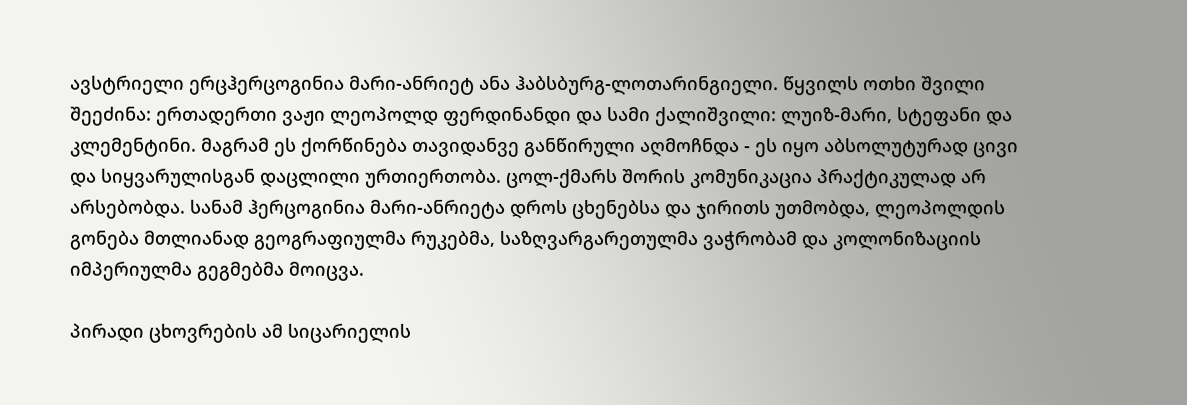ავსტრიელი ერცჰერცოგინია მარი-ანრიეტ ანა ჰაბსბურგ-ლოთარინგიელი. წყვილს ოთხი შვილი შეეძინა: ერთადერთი ვაჟი ლეოპოლდ ფერდინანდი და სამი ქალიშვილი: ლუიზ-მარი, სტეფანი და კლემენტინი. მაგრამ ეს ქორწინება თავიდანვე განწირული აღმოჩნდა - ეს იყო აბსოლუტურად ცივი და სიყვარულისგან დაცლილი ურთიერთობა. ცოლ-ქმარს შორის კომუნიკაცია პრაქტიკულად არ არსებობდა. სანამ ჰერცოგინია მარი-ანრიეტა დროს ცხენებსა და ჯირითს უთმობდა, ლეოპოლდის გონება მთლიანად გეოგრაფიულმა რუკებმა, საზღვარგარეთულმა ვაჭრობამ და კოლონიზაციის იმპერიულმა გეგმებმა მოიცვა.

პირადი ცხოვრების ამ სიცარიელის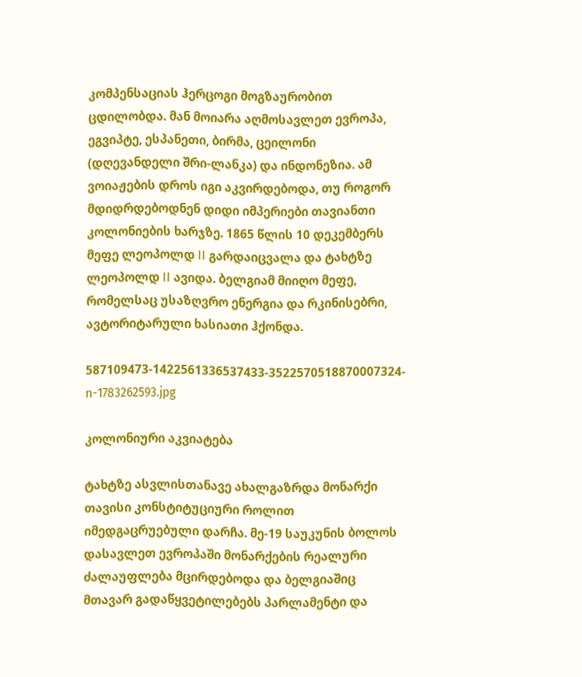კომპენსაციას ჰერცოგი მოგზაურობით ცდილობდა. მან მოიარა აღმოსავლეთ ევროპა, ეგვიპტე, ესპანეთი, ბირმა, ცეილონი (დღევანდელი შრი-ლანკა) და ინდონეზია. ამ ვოიაჟების დროს იგი აკვირდებოდა, თუ როგორ მდიდრდებოდნენ დიდი იმპერიები თავიანთი კოლონიების ხარჯზე. 1865 წლის 10 დეკემბერს მეფე ლეოპოლდ II გარდაიცვალა და ტახტზე ლეოპოლდ II ავიდა. ბელგიამ მიიღო მეფე, რომელსაც უსაზღვრო ენერგია და რკინისებრი, ავტორიტარული ხასიათი ჰქონდა.

587109473-1422561336537433-3522570518870007324-n-1783262593.jpg

კოლონიური აკვიატება

ტახტზე ასვლისთანავე ახალგაზრდა მონარქი თავისი კონსტიტუციური როლით იმედგაცრუებული დარჩა. მე-19 საუკუნის ბოლოს დასავლეთ ევროპაში მონარქების რეალური ძალაუფლება მცირდებოდა და ბელგიაშიც მთავარ გადაწყვეტილებებს პარლამენტი და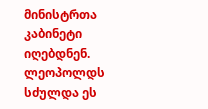მინისტრთა კაბინეტი იღებდნენ. ლეოპოლდს სძულდა ეს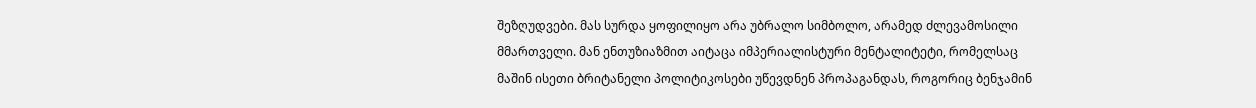შეზღუდვები. მას სურდა ყოფილიყო არა უბრალო სიმბოლო, არამედ ძლევამოსილი მმართველი. მან ენთუზიაზმით აიტაცა იმპერიალისტური მენტალიტეტი, რომელსაც მაშინ ისეთი ბრიტანელი პოლიტიკოსები უწევდნენ პროპაგანდას, როგორიც ბენჯამინ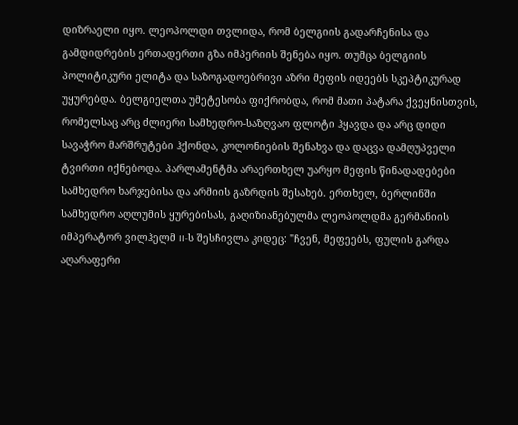დიზრაელი იყო. ლეოპოლდი თვლიდა, რომ ბელგიის გადარჩენისა და გამდიდრების ერთადერთი გზა იმპერიის შენება იყო. თუმცა ბელგიის პოლიტიკური ელიტა და საზოგადოებრივი აზრი მეფის იდეებს სკეპტიკურად უყურებდა. ბელგიელთა უმეტესობა ფიქრობდა, რომ მათი პატარა ქვეყნისთვის, რომელსაც არც ძლიერი სამხედრო-საზღვაო ფლოტი ჰყავდა და არც დიდი სავაჭრო მარშრუტები ჰქონდა, კოლონიების შენახვა და დაცვა დამღუპველი ტვირთი იქნებოდა. პარლამენტმა არაერთხელ უარყო მეფის წინადადებები სამხედრო ხარჯებისა და არმიის გაზრდის შესახებ. ერთხელ, ბერლინში სამხედრო აღლუმის ყურებისას, გაღიზიანებულმა ლეოპოლდმა გერმანიის იმპერატორ ვილჰელმ II-ს შესჩივლა კიდეც: "ჩვენ, მეფეებს, ფულის გარდა აღარაფერი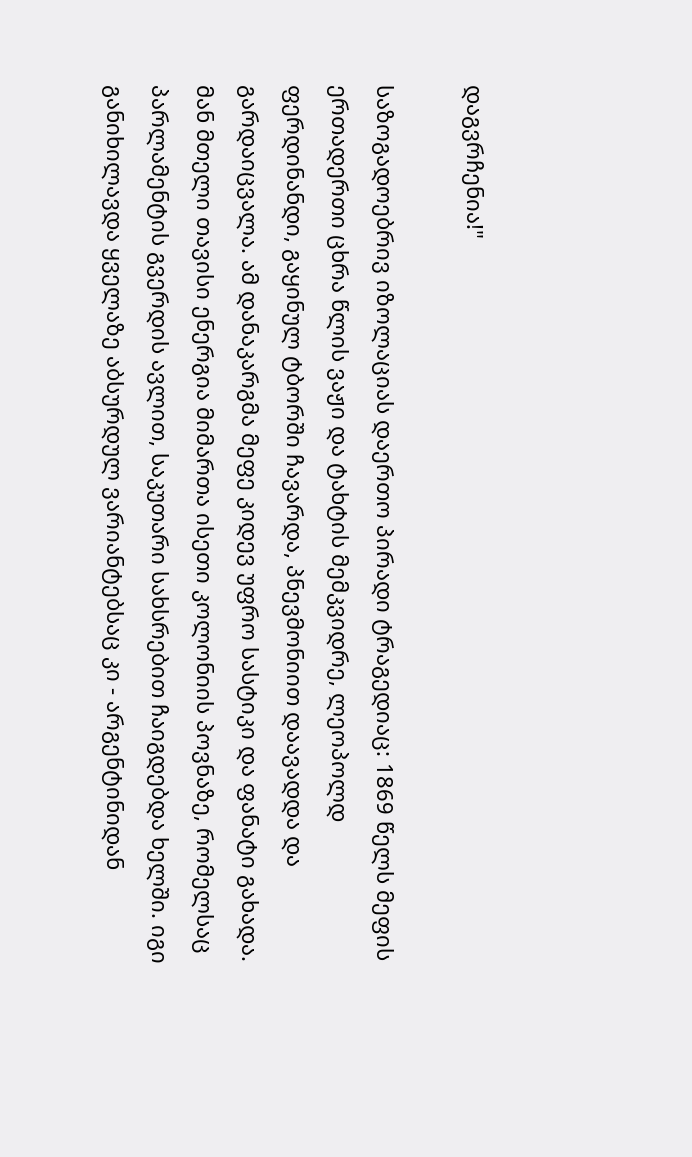დაგვრჩენია!"

საზოგადოებრივ იზოლაციას დაერთო პირადი ტრაგედიაც: 1869 წელს მეფის ერთადერთი ცხრა წლის ვაჟი და ტახტის მემკვიდრე, ლეოპოლდ ფერდინანდი, გაყინულ ტბორში ჩავარდა, პნევმონიით დაავადდა და გარდაიცვალა. ამ დანაკარგმა მეფე კიდევ უფრო სასტიკი და ფანატი გახადა. მან მთელი თავისი ენერგია მიმართა ისეთი კოლონიის პოვნაზე, რომელსაც პარლამენტის გვერდის ავლით, საკუთარი სახსრებით ჩაიგდებდა ხელში. იგი განიხილავდა ყველაზე აბსურდულ ვარიანტებსაც კი - არგენტინიდან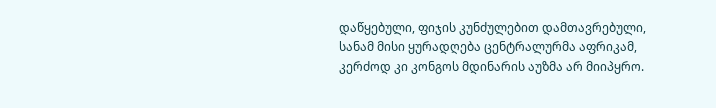დაწყებული, ფიჯის კუნძულებით დამთავრებული, სანამ მისი ყურადღება ცენტრალურმა აფრიკამ, კერძოდ კი კონგოს მდინარის აუზმა არ მიიპყრო.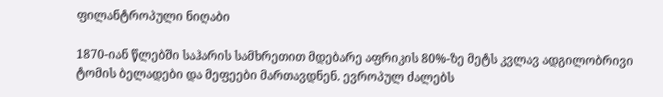ფილანტროპული ნიღაბი

1870-იან წლებში საჰარის სამხრეთით მდებარე აფრიკის 80%-ზე მეტს კვლავ ადგილობრივი ტომის ბელადები და მეფეები მართავდნენ. ევროპულ ძალებს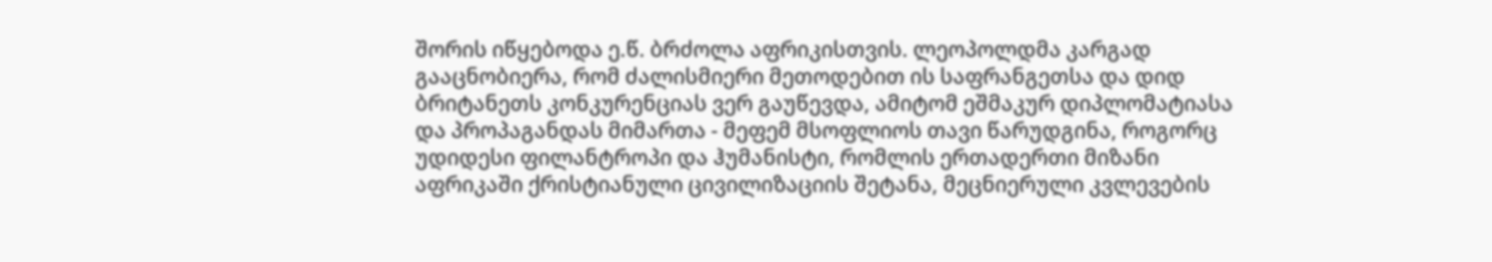შორის იწყებოდა ე.წ. ბრძოლა აფრიკისთვის. ლეოპოლდმა კარგად გააცნობიერა, რომ ძალისმიერი მეთოდებით ის საფრანგეთსა და დიდ ბრიტანეთს კონკურენციას ვერ გაუწევდა, ამიტომ ეშმაკურ დიპლომატიასა და პროპაგანდას მიმართა - მეფემ მსოფლიოს თავი წარუდგინა, როგორც უდიდესი ფილანტროპი და ჰუმანისტი, რომლის ერთადერთი მიზანი აფრიკაში ქრისტიანული ცივილიზაციის შეტანა, მეცნიერული კვლევების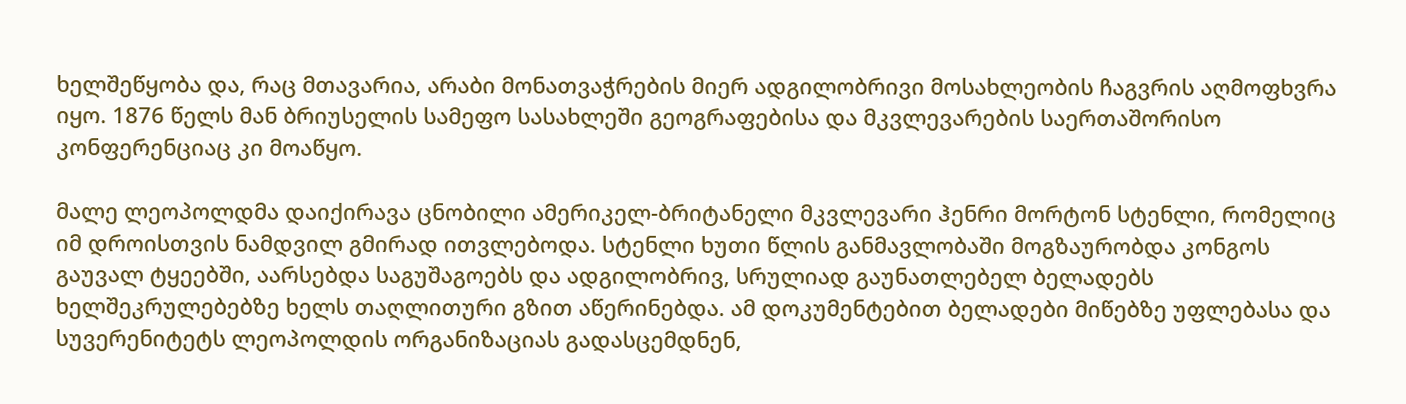ხელშეწყობა და, რაც მთავარია, არაბი მონათვაჭრების მიერ ადგილობრივი მოსახლეობის ჩაგვრის აღმოფხვრა იყო. 1876 წელს მან ბრიუსელის სამეფო სასახლეში გეოგრაფებისა და მკვლევარების საერთაშორისო კონფერენციაც კი მოაწყო.

მალე ლეოპოლდმა დაიქირავა ცნობილი ამერიკელ-ბრიტანელი მკვლევარი ჰენრი მორტონ სტენლი, რომელიც იმ დროისთვის ნამდვილ გმირად ითვლებოდა. სტენლი ხუთი წლის განმავლობაში მოგზაურობდა კონგოს გაუვალ ტყეებში, აარსებდა საგუშაგოებს და ადგილობრივ, სრულიად გაუნათლებელ ბელადებს ხელშეკრულებებზე ხელს თაღლითური გზით აწერინებდა. ამ დოკუმენტებით ბელადები მიწებზე უფლებასა და სუვერენიტეტს ლეოპოლდის ორგანიზაციას გადასცემდნენ,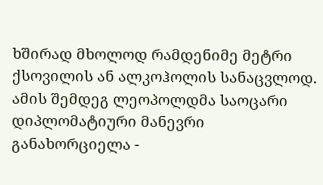ხშირად მხოლოდ რამდენიმე მეტრი ქსოვილის ან ალკოჰოლის სანაცვლოდ. ამის შემდეგ ლეოპოლდმა საოცარი დიპლომატიური მანევრი განახორციელა -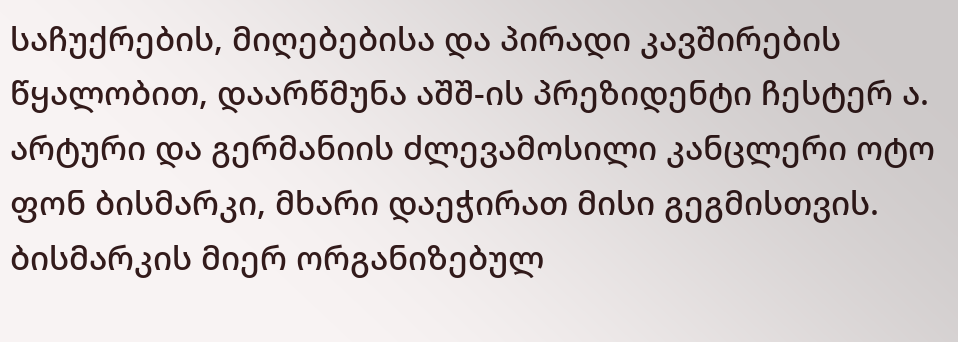საჩუქრების, მიღებებისა და პირადი კავშირების წყალობით, დაარწმუნა აშშ-ის პრეზიდენტი ჩესტერ ა. არტური და გერმანიის ძლევამოსილი კანცლერი ოტო ფონ ბისმარკი, მხარი დაეჭირათ მისი გეგმისთვის. ბისმარკის მიერ ორგანიზებულ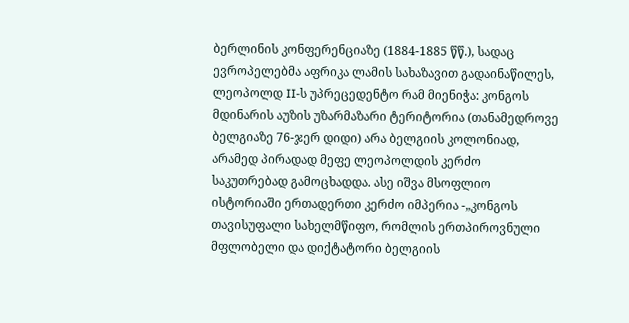ბერლინის კონფერენციაზე (1884-1885 წწ.), სადაც ევროპელებმა აფრიკა ლამის სახაზავით გადაინაწილეს, ლეოპოლდ II-ს უპრეცედენტო რამ მიენიჭა: კონგოს მდინარის აუზის უზარმაზარი ტერიტორია (თანამედროვე ბელგიაზე 76-ჯერ დიდი) არა ბელგიის კოლონიად, არამედ პირადად მეფე ლეოპოლდის კერძო საკუთრებად გამოცხადდა. ასე იშვა მსოფლიო ისტორიაში ერთადერთი კერძო იმპერია -„კონგოს თავისუფალი სახელმწიფო, რომლის ერთპიროვნული მფლობელი და დიქტატორი ბელგიის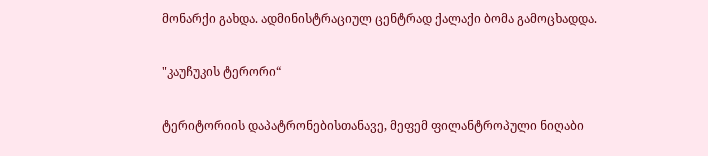მონარქი გახდა. ადმინისტრაციულ ცენტრად ქალაქი ბომა გამოცხადდა.

"კაუჩუკის ტერორი“

ტერიტორიის დაპატრონებისთანავე, მეფემ ფილანტროპული ნიღაბი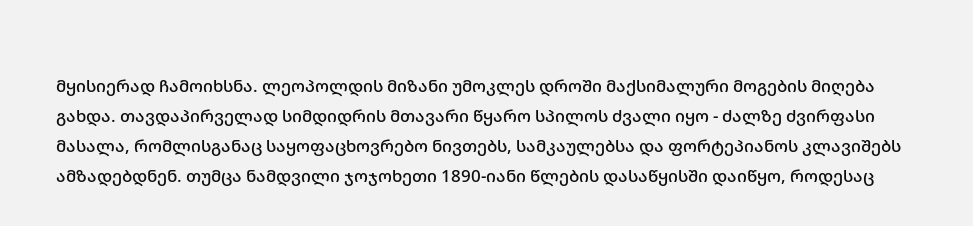მყისიერად ჩამოიხსნა. ლეოპოლდის მიზანი უმოკლეს დროში მაქსიმალური მოგების მიღება გახდა. თავდაპირველად სიმდიდრის მთავარი წყარო სპილოს ძვალი იყო - ძალზე ძვირფასი მასალა, რომლისგანაც საყოფაცხოვრებო ნივთებს, სამკაულებსა და ფორტეპიანოს კლავიშებს ამზადებდნენ. თუმცა ნამდვილი ჯოჯოხეთი 1890-იანი წლების დასაწყისში დაიწყო, როდესაც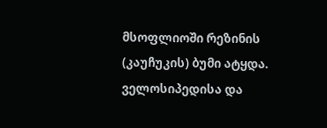მსოფლიოში რეზინის (კაუჩუკის) ბუმი ატყდა. ველოსიპედისა და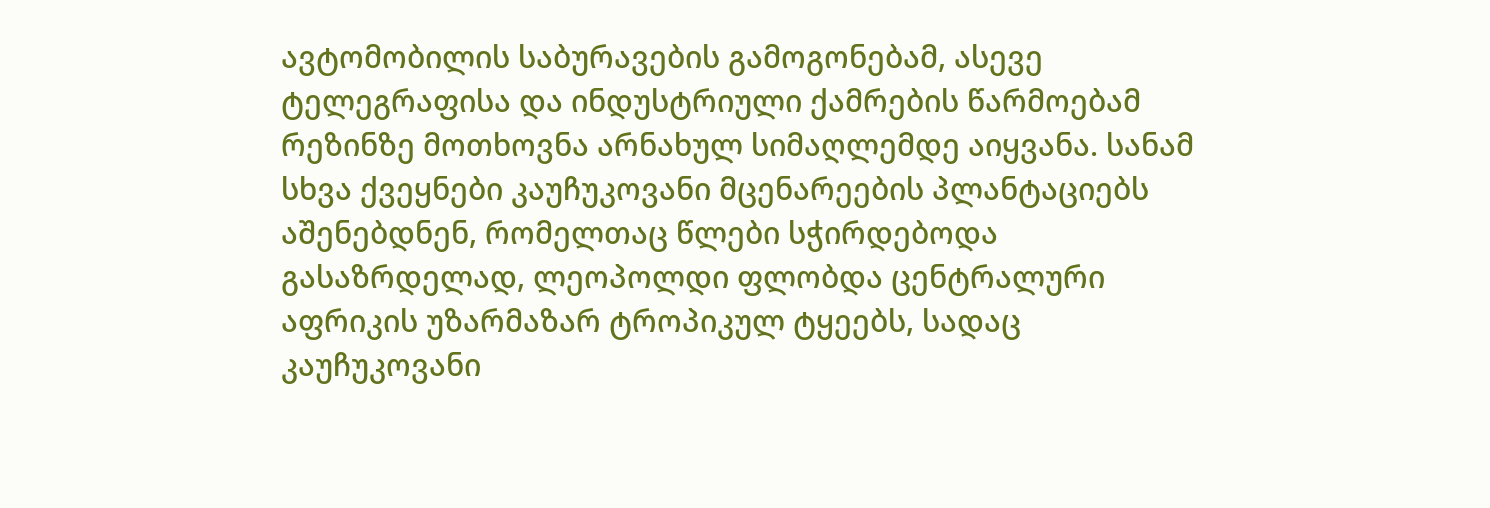ავტომობილის საბურავების გამოგონებამ, ასევე ტელეგრაფისა და ინდუსტრიული ქამრების წარმოებამ რეზინზე მოთხოვნა არნახულ სიმაღლემდე აიყვანა. სანამ სხვა ქვეყნები კაუჩუკოვანი მცენარეების პლანტაციებს აშენებდნენ, რომელთაც წლები სჭირდებოდა გასაზრდელად, ლეოპოლდი ფლობდა ცენტრალური აფრიკის უზარმაზარ ტროპიკულ ტყეებს, სადაც კაუჩუკოვანი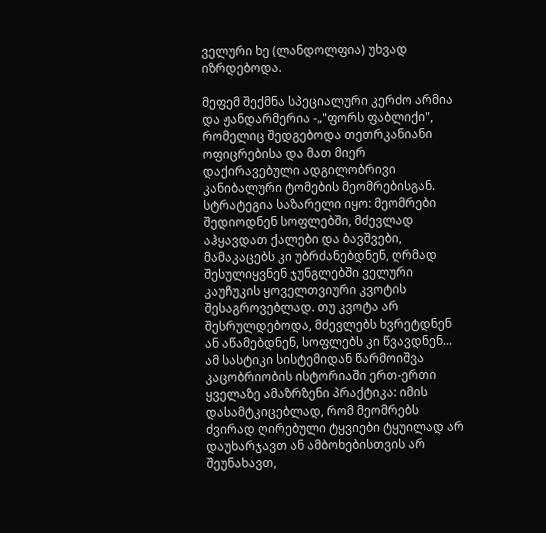ველური ხე (ლანდოლფია) უხვად იზრდებოდა.

მეფემ შექმნა სპეციალური კერძო არმია და ჟანდარმერია -„"ფორს ფაბლიქი", რომელიც შედგებოდა თეთრკანიანი ოფიცრებისა და მათ მიერ დაქირავებული ადგილობრივი კანიბალური ტომების მეომრებისგან. სტრატეგია საზარელი იყო: მეომრები შედიოდნენ სოფლებში, მძევლად აჰყავდათ ქალები და ბავშვები, მამაკაცებს კი უბრძანებდნენ, ღრმად შესულიყვნენ ჯუნგლებში ველური კაუჩუკის ყოველთვიური კვოტის შესაგროვებლად. თუ კვოტა არ შესრულდებოდა, მძევლებს ხვრეტდნენ ან აწამებდნენ, სოფლებს კი წვავდნენ... ამ სასტიკი სისტემიდან წარმოიშვა კაცობრიობის ისტორიაში ერთ-ერთი ყველაზე ამაზრზენი პრაქტიკა: იმის დასამტკიცებლად, რომ მეომრებს ძვირად ღირებული ტყვიები ტყუილად არ დაუხარჯავთ ან ამბოხებისთვის არ შეუნახავთ,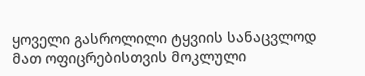ყოველი გასროლილი ტყვიის სანაცვლოდ მათ ოფიცრებისთვის მოკლული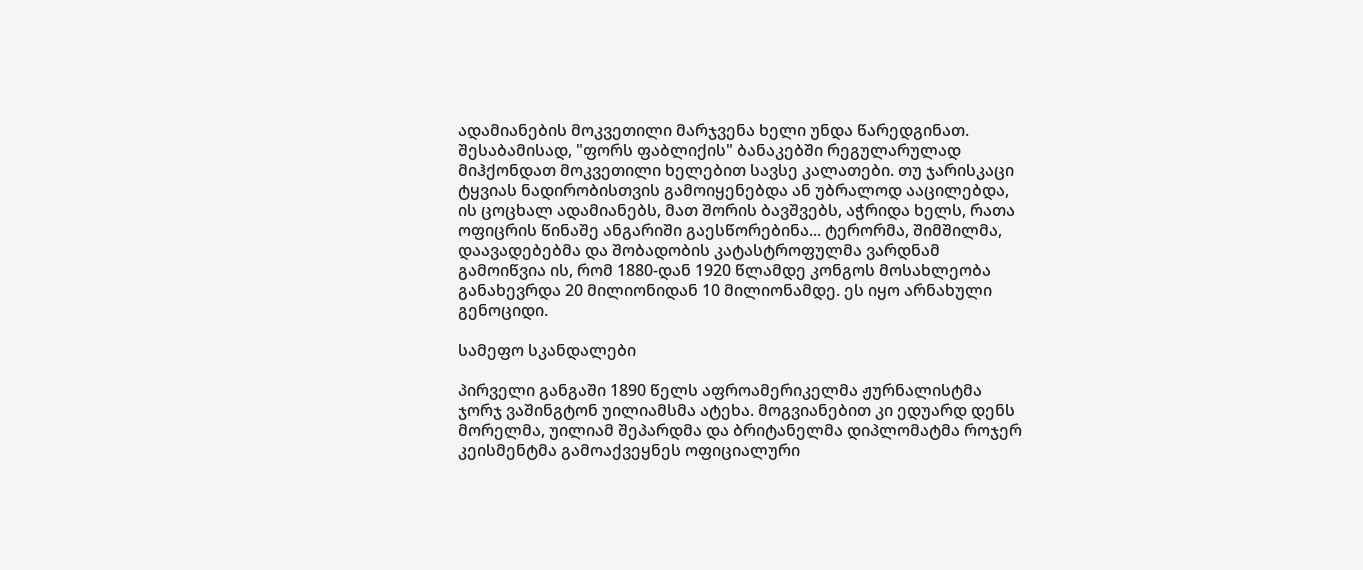ადამიანების მოკვეთილი მარჯვენა ხელი უნდა წარედგინათ. შესაბამისად, "ფორს ფაბლიქის" ბანაკებში რეგულარულად მიჰქონდათ მოკვეთილი ხელებით სავსე კალათები. თუ ჯარისკაცი ტყვიას ნადირობისთვის გამოიყენებდა ან უბრალოდ ააცილებდა, ის ცოცხალ ადამიანებს, მათ შორის ბავშვებს, აჭრიდა ხელს, რათა ოფიცრის წინაშე ანგარიში გაესწორებინა... ტერორმა, შიმშილმა, დაავადებებმა და შობადობის კატასტროფულმა ვარდნამ გამოიწვია ის, რომ 1880-დან 1920 წლამდე კონგოს მოსახლეობა განახევრდა 20 მილიონიდან 10 მილიონამდე. ეს იყო არნახული გენოციდი.

სამეფო სკანდალები

პირველი განგაში 1890 წელს აფროამერიკელმა ჟურნალისტმა ჯორჯ ვაშინგტონ უილიამსმა ატეხა. მოგვიანებით კი ედუარდ დენს მორელმა, უილიამ შეპარდმა და ბრიტანელმა დიპლომატმა როჯერ კეისმენტმა გამოაქვეყნეს ოფიციალური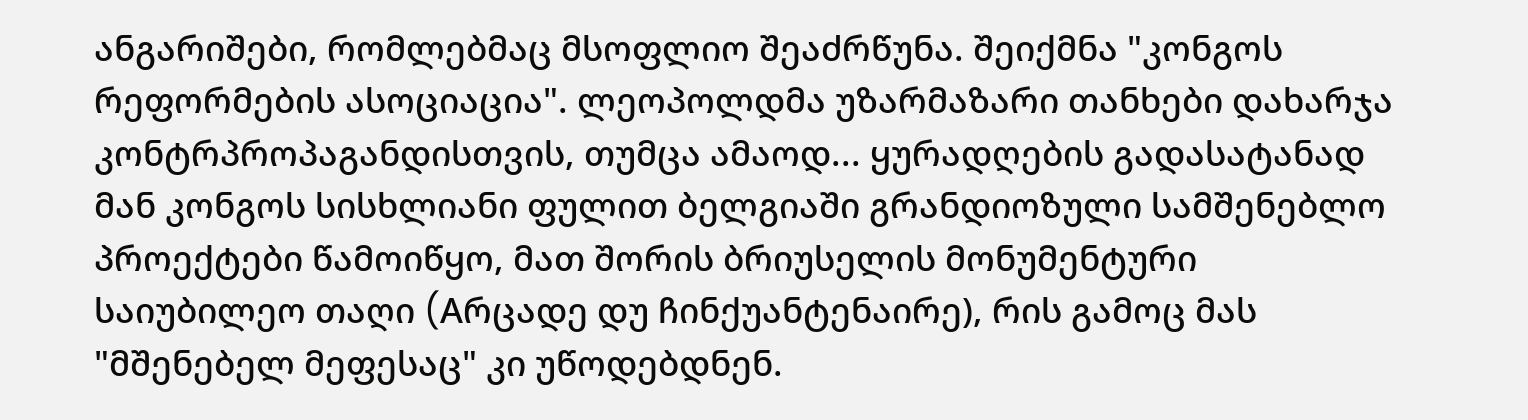ანგარიშები, რომლებმაც მსოფლიო შეაძრწუნა. შეიქმნა "კონგოს რეფორმების ასოციაცია". ლეოპოლდმა უზარმაზარი თანხები დახარჯა კონტრპროპაგანდისთვის, თუმცა ამაოდ... ყურადღების გადასატანად მან კონგოს სისხლიანი ფულით ბელგიაში გრანდიოზული სამშენებლო პროექტები წამოიწყო, მათ შორის ბრიუსელის მონუმენტური საიუბილეო თაღი (Aრცადე დუ ჩინქუანტენაირე), რის გამოც მას "მშენებელ მეფესაც" კი უწოდებდნენ.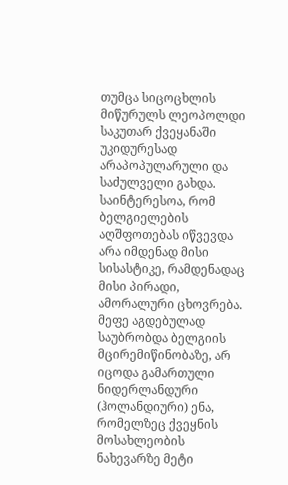თუმცა სიცოცხლის მიწურულს ლეოპოლდი საკუთარ ქვეყანაში უკიდურესად არაპოპულარული და საძულველი გახდა. საინტერესოა, რომ ბელგიელების აღშფოთებას იწვევდა არა იმდენად მისი სისასტიკე, რამდენადაც მისი პირადი, ამორალური ცხოვრება. მეფე აგდებულად საუბრობდა ბელგიის მცირემიწინობაზე, არ იცოდა გამართული ნიდერლანდური (ჰოლანდიური) ენა, რომელზეც ქვეყნის მოსახლეობის ნახევარზე მეტი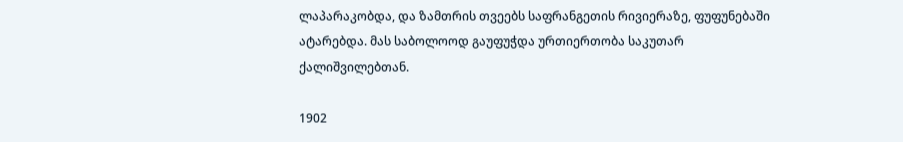ლაპარაკობდა, და ზამთრის თვეებს საფრანგეთის რივიერაზე, ფუფუნებაში ატარებდა. მას საბოლოოდ გაუფუჭდა ურთიერთობა საკუთარ ქალიშვილებთან.

1902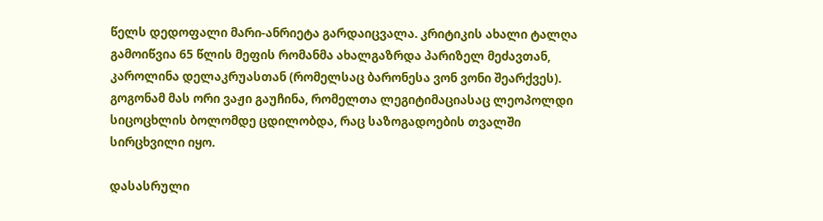წელს დედოფალი მარი-ანრიეტა გარდაიცვალა. კრიტიკის ახალი ტალღა გამოიწვია 65 წლის მეფის რომანმა ახალგაზრდა პარიზელ მეძავთან, კაროლინა დელაკრუასთან (რომელსაც ბარონესა ვონ ვონი შეარქვეს). გოგონამ მას ორი ვაჟი გაუჩინა, რომელთა ლეგიტიმაციასაც ლეოპოლდი სიცოცხლის ბოლომდე ცდილობდა, რაც საზოგადოების თვალში სირცხვილი იყო.

დასასრული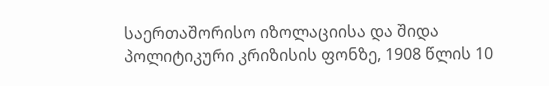საერთაშორისო იზოლაციისა და შიდა პოლიტიკური კრიზისის ფონზე, 1908 წლის 10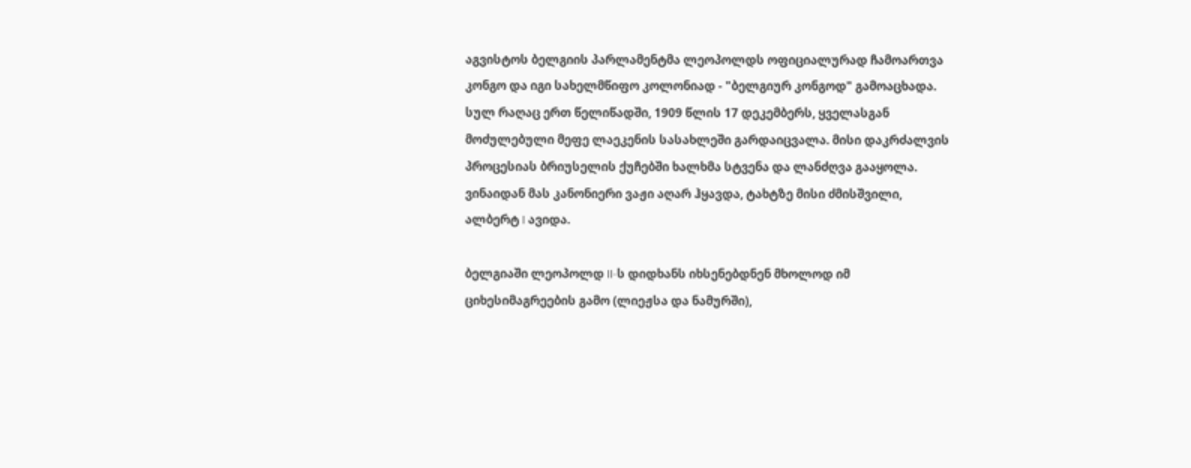აგვისტოს ბელგიის პარლამენტმა ლეოპოლდს ოფიციალურად ჩამოართვა კონგო და იგი სახელმწიფო კოლონიად - "ბელგიურ კონგოდ" გამოაცხადა. სულ რაღაც ერთ წელიწადში, 1909 წლის 17 დეკემბერს, ყველასგან მოძულებული მეფე ლაეკენის სასახლეში გარდაიცვალა. მისი დაკრძალვის პროცესიას ბრიუსელის ქუჩებში ხალხმა სტვენა და ლანძღვა გააყოლა. ვინაიდან მას კანონიერი ვაჟი აღარ ჰყავდა, ტახტზე მისი ძმისშვილი, ალბერტ I ავიდა.

ბელგიაში ლეოპოლდ II-ს დიდხანს იხსენებდნენ მხოლოდ იმ ციხესიმაგრეების გამო (ლიეჟსა და ნამურში),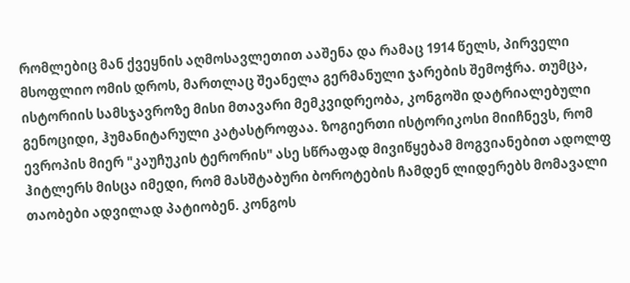რომლებიც მან ქვეყნის აღმოსავლეთით ააშენა და რამაც 1914 წელს, პირველი მსოფლიო ომის დროს, მართლაც შეანელა გერმანული ჯარების შემოჭრა. თუმცა, ისტორიის სამსჯავროზე მისი მთავარი მემკვიდრეობა, კონგოში დატრიალებული გენოციდი, ჰუმანიტარული კატასტროფაა. ზოგიერთი ისტორიკოსი მიიჩნევს, რომ ევროპის მიერ "კაუჩუკის ტერორის" ასე სწრაფად მივიწყებამ მოგვიანებით ადოლფ ჰიტლერს მისცა იმედი, რომ მასშტაბური ბოროტების ჩამდენ ლიდერებს მომავალი თაობები ადვილად პატიობენ. კონგოს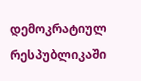დემოკრატიულ რესპუბლიკაში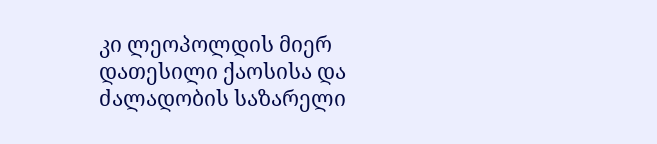კი ლეოპოლდის მიერ დათესილი ქაოსისა და ძალადობის საზარელი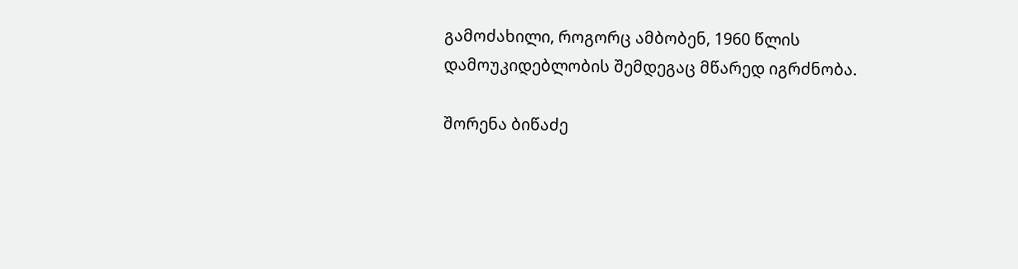გამოძახილი, როგორც ამბობენ, 1960 წლის დამოუკიდებლობის შემდეგაც მწარედ იგრძნობა.

შორენა ბიწაძე